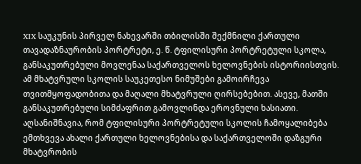XIX საუკუნის პირველ ნახევარში თბილისში შექმნილი ქართული თავადაზნაურობის პორტრეტი, ე. წ. ტფილისური პორტრეტული სკოლა, განსაკუთრებული მოვლენაა საქართველოს ხელოვნების ისტორიისთვის. ამ მხატვრული სკოლის საუკეთესო ნიმუშები გამოირჩევა თვითმყოფადობითა და მაღალი მხატვრული ღირსებებით. ასევე, მათში განსაკუთრებული სიმძაფრით გამოვლინდა ეროვნული ხასიათი. აღსანიშნავია, რომ ტფილისური პორტრეტული სკოლის ჩამოყალიბება ემთხვევა ახალი ქართული ხელოვნებისა და საქართველოში დაზგური მხატვრობის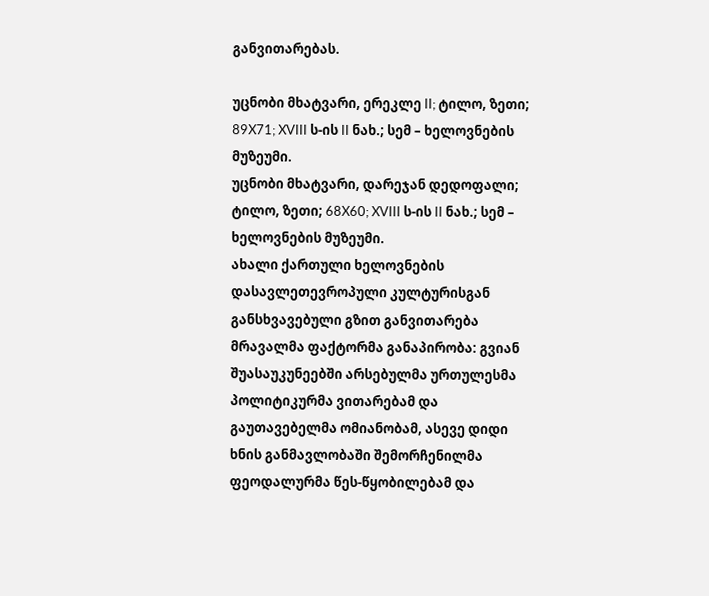განვითარებას.

უცნობი მხატვარი, ერეკლე II; ტილო, ზეთი; 89X71; XVIII ს-ის II ნახ.; სემ – ხელოვნების მუზეუმი.
უცნობი მხატვარი, დარეჯან დედოფალი; ტილო, ზეთი; 68X60; XVIII ს-ის II ნახ.; სემ – ხელოვნების მუზეუმი.
ახალი ქართული ხელოვნების დასავლეთევროპული კულტურისგან განსხვავებული გზით განვითარება მრავალმა ფაქტორმა განაპირობა: გვიან შუასაუკუნეებში არსებულმა ურთულესმა პოლიტიკურმა ვითარებამ და გაუთავებელმა ომიანობამ, ასევე დიდი ხნის განმავლობაში შემორჩენილმა ფეოდალურმა წეს-წყობილებამ და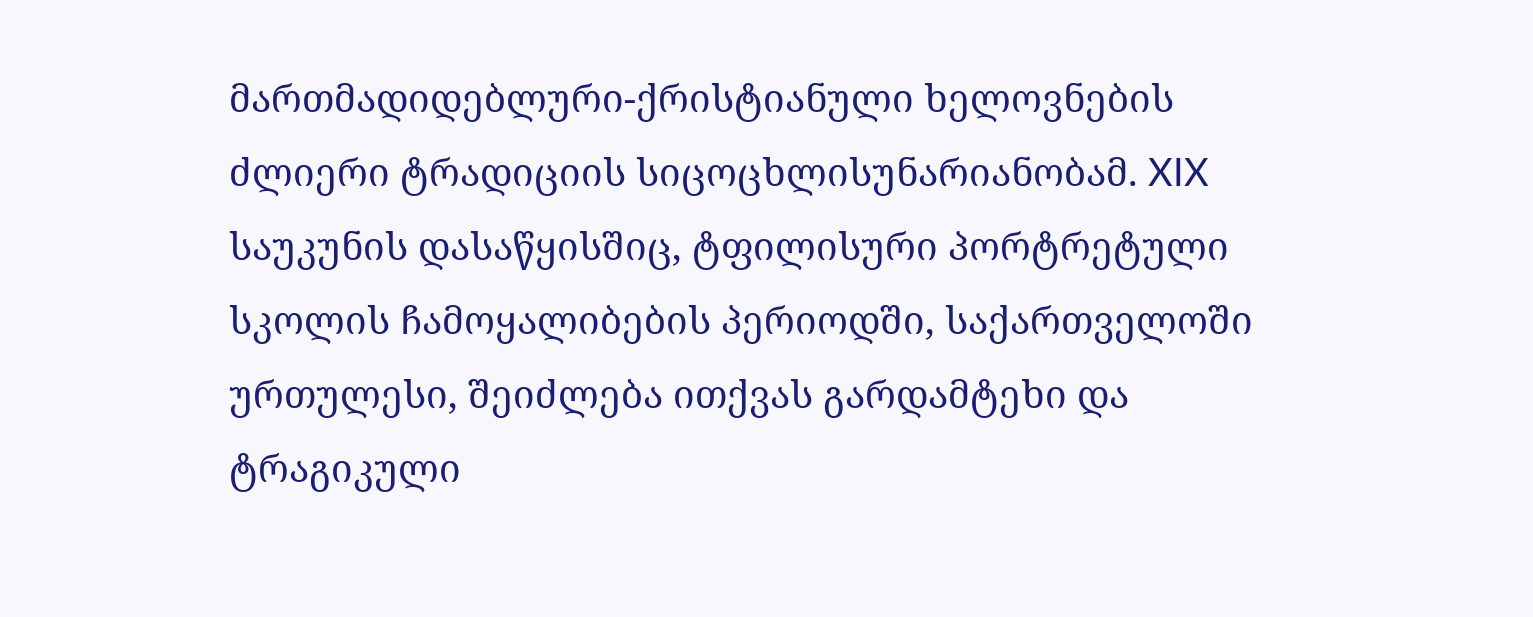მართმადიდებლური-ქრისტიანული ხელოვნების ძლიერი ტრადიციის სიცოცხლისუნარიანობამ. XIX საუკუნის დასაწყისშიც, ტფილისური პორტრეტული სკოლის ჩამოყალიბების პერიოდში, საქართველოში ურთულესი, შეიძლება ითქვას გარდამტეხი და ტრაგიკული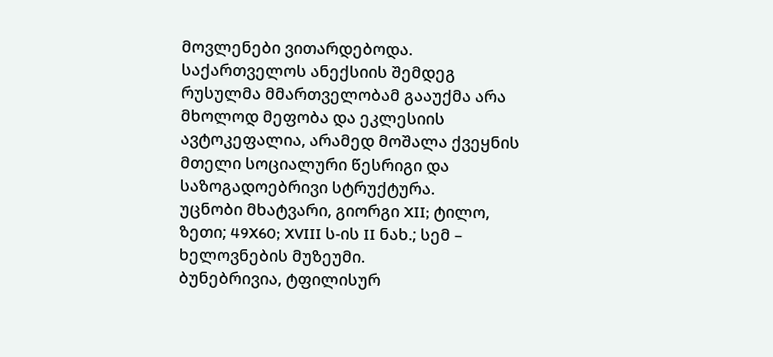მოვლენები ვითარდებოდა. საქართველოს ანექსიის შემდეგ რუსულმა მმართველობამ გააუქმა არა მხოლოდ მეფობა და ეკლესიის ავტოკეფალია, არამედ მოშალა ქვეყნის მთელი სოციალური წესრიგი და საზოგადოებრივი სტრუქტურა.
უცნობი მხატვარი, გიორგი XII; ტილო, ზეთი; 49X60; XVIII ს-ის II ნახ.; სემ – ხელოვნების მუზეუმი.
ბუნებრივია, ტფილისურ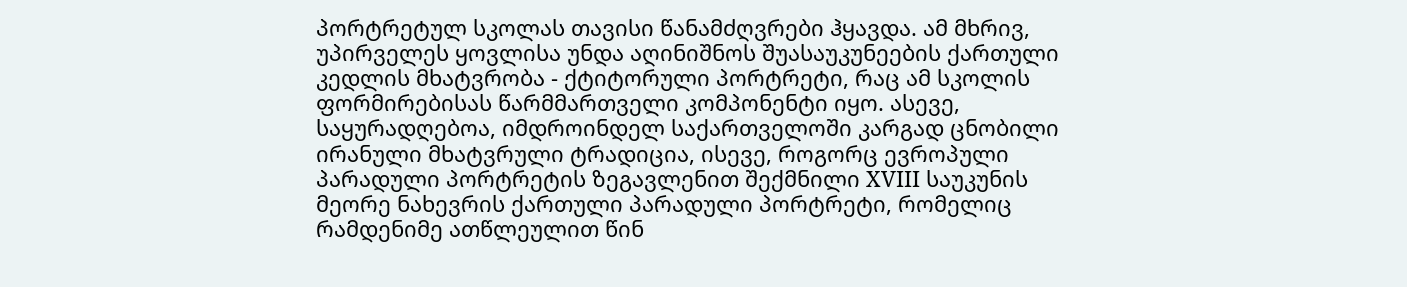პორტრეტულ სკოლას თავისი წანამძღვრები ჰყავდა. ამ მხრივ, უპირველეს ყოვლისა უნდა აღინიშნოს შუასაუკუნეების ქართული კედლის მხატვრობა - ქტიტორული პორტრეტი, რაც ამ სკოლის ფორმირებისას წარმმართველი კომპონენტი იყო. ასევე, საყურადღებოა, იმდროინდელ საქართველოში კარგად ცნობილი ირანული მხატვრული ტრადიცია, ისევე, როგორც ევროპული პარადული პორტრეტის ზეგავლენით შექმნილი XVIII საუკუნის მეორე ნახევრის ქართული პარადული პორტრეტი, რომელიც რამდენიმე ათწლეულით წინ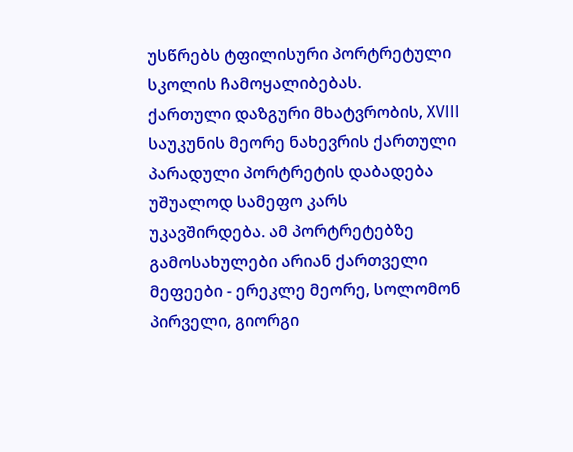უსწრებს ტფილისური პორტრეტული სკოლის ჩამოყალიბებას.
ქართული დაზგური მხატვრობის, XVIII საუკუნის მეორე ნახევრის ქართული პარადული პორტრეტის დაბადება უშუალოდ სამეფო კარს უკავშირდება. ამ პორტრეტებზე გამოსახულები არიან ქართველი მეფეები - ერეკლე მეორე, სოლომონ პირველი, გიორგი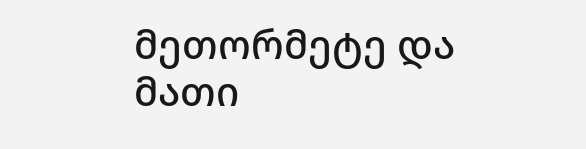მეთორმეტე და მათი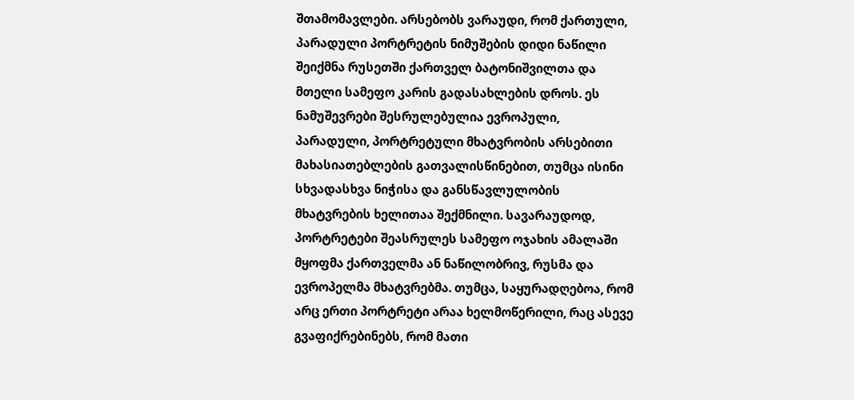შთამომავლები. არსებობს ვარაუდი, რომ ქართული, პარადული პორტრეტის ნიმუშების დიდი ნაწილი შეიქმნა რუსეთში ქართველ ბატონიშვილთა და მთელი სამეფო კარის გადასახლების დროს. ეს ნამუშევრები შესრულებულია ევროპული, პარადული, პორტრეტული მხატვრობის არსებითი მახასიათებლების გათვალისწინებით, თუმცა ისინი სხვადასხვა ნიჭისა და განსწავლულობის მხატვრების ხელითაა შექმნილი. სავარაუდოდ, პორტრეტები შეასრულეს სამეფო ოჯახის ამალაში მყოფმა ქართველმა ან ნაწილობრივ, რუსმა და ევროპელმა მხატვრებმა. თუმცა, საყურადღებოა, რომ არც ერთი პორტრეტი არაა ხელმოწერილი, რაც ასევე გვაფიქრებინებს, რომ მათი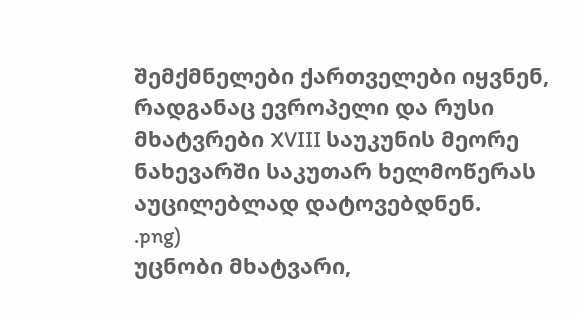შემქმნელები ქართველები იყვნენ, რადგანაც ევროპელი და რუსი მხატვრები XVIII საუკუნის მეორე ნახევარში საკუთარ ხელმოწერას აუცილებლად დატოვებდნენ.
.png)
უცნობი მხატვარი,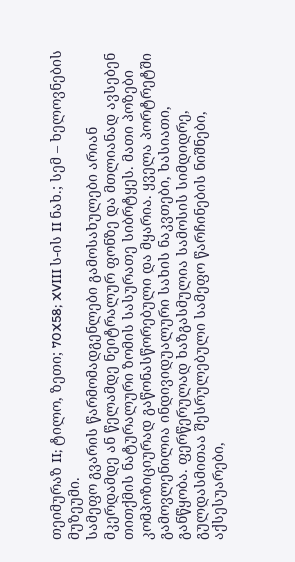თეიმურაზ II; ტილო, ზეთი; 70X58; XVIII ს-ის II ნახ.; სემ – ხელოვნების მუზეუმი.
სამეფო გვარის წარმომადგენლები გამოსახულები არიან მკერდამდე ან წელამდე ნეიტრალურ ფონზე და მთლიანად ავსებენ თითქმის ნატურალური ზომის სასურათე სიბრტყეს. მათი პოზები კომპოზიციურად გაწონასწორებული და მყარია. ყველა პორტრეტში გამოვლენილია ინდივიდუალური სახის ნაკვთები, ხასიათი, განწყობა. ფერწერულად ხაზგასმულია სამოსის სიმდიდრე, გულდასმითაა შესრულებული სამეფო წარჩინების ნიშნები, აქსესუარები,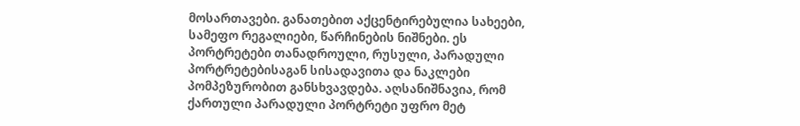მოსართავები. განათებით აქცენტირებულია სახეები, სამეფო რეგალიები, წარჩინების ნიშნები. ეს პორტრეტები თანადროული, რუსული, პარადული პორტრეტებისაგან სისადავითა და ნაკლები პომპეზურობით განსხვავდება. აღსანიშნავია, რომ ქართული პარადული პორტრეტი უფრო მეტ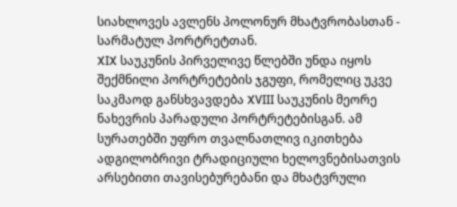სიახლოვეს ავლენს პოლონურ მხატვრობასთან - სარმატულ პორტრეტთან.
XIX საუკუნის პირველივე წლებში უნდა იყოს შექმნილი პორტრეტების ჯგუფი, რომელიც უკვე საკმაოდ განსხვავდება XVIII საუკუნის მეორე ნახევრის პარადული პორტრეტებისგან. ამ სურათებში უფრო თვალნათლივ იკითხება ადგილობრივი ტრადიციული ხელოვნებისათვის არსებითი თავისებურებანი და მხატვრული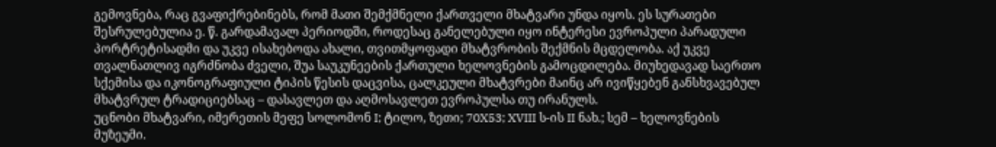გემოვნება, რაც გვაფიქრებინებს, რომ მათი შემქმნელი ქართველი მხატვარი უნდა იყოს. ეს სურათები შესრულებულია ე. წ. გარდამავალ პერიოდში, როდესაც განელებული იყო ინტერესი ევროპული პარადული პორტრეტისადმი და უკვე ისახებოდა ახალი, თვითმყოფადი მხატვრობის შექმნის მცდელობა. აქ უკვე თვალნათლივ იგრძნობა ძველი, შუა საუკუნეების ქართული ხელოვნების გამოცდილება. მიუხედავად საერთო სქემისა და იკონოგრაფიული ტიპის წესის დაცვისა, ცალკეული მხატვრები მაინც არ ივიწყებენ განსხვავებულ მხატვრულ ტრადიციებსაც – დასავლეთ და აღმოსავლეთ ევროპულსა თუ ირანულს.
უცნობი მხატვარი, იმერეთის მეფე სოლომონ I; ტილო, ზეთი; 70X53; XVIII ს-ის II ნახ.; სემ – ხელოვნების მუზეუმი.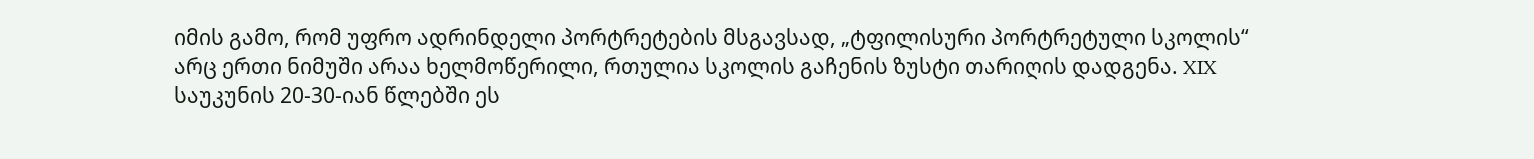იმის გამო, რომ უფრო ადრინდელი პორტრეტების მსგავსად, „ტფილისური პორტრეტული სკოლის“ არც ერთი ნიმუში არაა ხელმოწერილი, რთულია სკოლის გაჩენის ზუსტი თარიღის დადგენა. XIX საუკუნის 20-30-იან წლებში ეს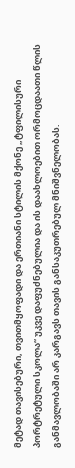მეტად თავისებური, თვითმყოფადი და ერთიანი სტილის მქონე „ტფილისური პორტრეტული სკოლა“ უკვე დაფუძნებულია და ის დაახლოებით ორმოცდაათი წლის განმავლობაში არ კარგავს თავის განსაკუთრებულ მნიშვნელობას.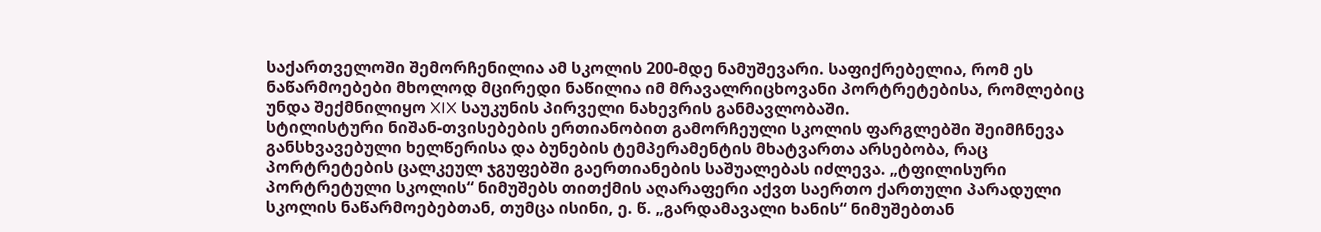საქართველოში შემორჩენილია ამ სკოლის 200-მდე ნამუშევარი. საფიქრებელია, რომ ეს ნაწარმოებები მხოლოდ მცირედი ნაწილია იმ მრავალრიცხოვანი პორტრეტებისა, რომლებიც უნდა შექმნილიყო XIX საუკუნის პირველი ნახევრის განმავლობაში.
სტილისტური ნიშან-თვისებების ერთიანობით გამორჩეული სკოლის ფარგლებში შეიმჩნევა განსხვავებული ხელწერისა და ბუნების ტემპერამენტის მხატვართა არსებობა, რაც პორტრეტების ცალკეულ ჯგუფებში გაერთიანების საშუალებას იძლევა. „ტფილისური პორტრეტული სკოლის“ ნიმუშებს თითქმის აღარაფერი აქვთ საერთო ქართული პარადული სკოლის ნაწარმოებებთან, თუმცა ისინი, ე. წ. „გარდამავალი ხანის“ ნიმუშებთან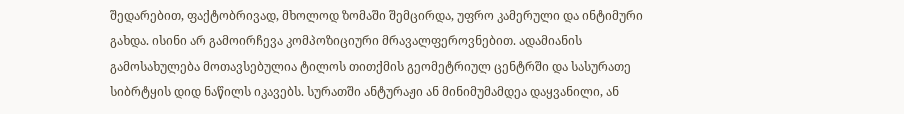შედარებით, ფაქტობრივად, მხოლოდ ზომაში შემცირდა, უფრო კამერული და ინტიმური გახდა. ისინი არ გამოირჩევა კომპოზიციური მრავალფეროვნებით. ადამიანის გამოსახულება მოთავსებულია ტილოს თითქმის გეომეტრიულ ცენტრში და სასურათე სიბრტყის დიდ ნაწილს იკავებს. სურათში ანტურაჟი ან მინიმუმამდეა დაყვანილი, ან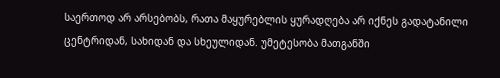საერთოდ არ არსებობს, რათა მაყურებლის ყურადღება არ იქნეს გადატანილი ცენტრიდან, სახიდან და სხეულიდან. უმეტესობა მათგანში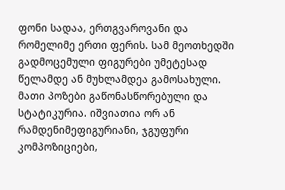ფონი სადაა, ერთგვაროვანი და რომელიმე ერთი ფერის. სამ მეოთხედში გადმოცემული ფიგურები უმეტესად წელამდე ან მუხლამდეა გამოსახული. მათი პოზები გაწონასწორებული და სტატიკურია. იშვიათია ორ ან რამდენიმეფიგურიანი, ჯგუფური კომპოზიციები,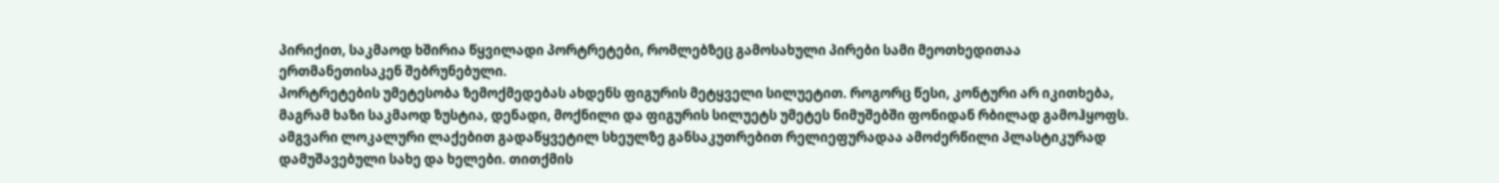პირიქით, საკმაოდ ხშირია წყვილადი პორტრეტები, რომლებზეც გამოსახული პირები სამი მეოთხედითაა ერთმანეთისაკენ შებრუნებული.
პორტრეტების უმეტესობა ზემოქმედებას ახდენს ფიგურის მეტყველი სილუეტით. როგორც წესი, კონტური არ იკითხება, მაგრამ ხაზი საკმაოდ ზუსტია, დენადი, მოქნილი და ფიგურის სილუეტს უმეტეს ნიმუშებში ფონიდან რბილად გამოჰყოფს. ამგვარი ლოკალური ლაქებით გადაწყვეტილ სხეულზე განსაკუთრებით რელიეფურადაა ამოძერწილი პლასტიკურად დამუშავებული სახე და ხელები. თითქმის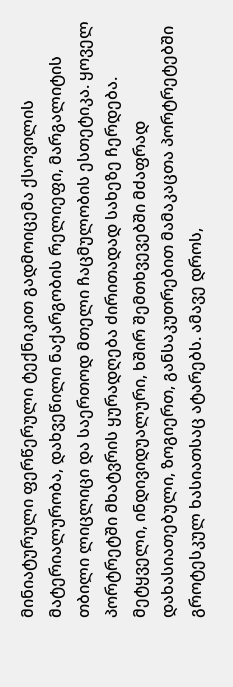მინიატურული ფერწერული ტექნიკით გადმოიცემა ქსოვილის მატერიალურობა, დახვეწილი ნაქარგობის რელიეფი, მარგალიტის თბილი ლიცლიცი და საერთოდ მთელი ჩაცმულობის ესთეტიკა. ყოველ პორტრეტში მხატვრის ყურადღება ძირითადად სახეზე ჩერდება. მეტყველი, ინდივიდუალური, ხშირ შემთხვევებში მძაფრად დახასიათებული, ზოგიერთ, განსაკუთრებით მამაკაცთა პორტრეტებში გროტესკულ ხასიათსაც ატარებს. ამავე დროს,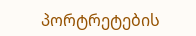პორტრეტების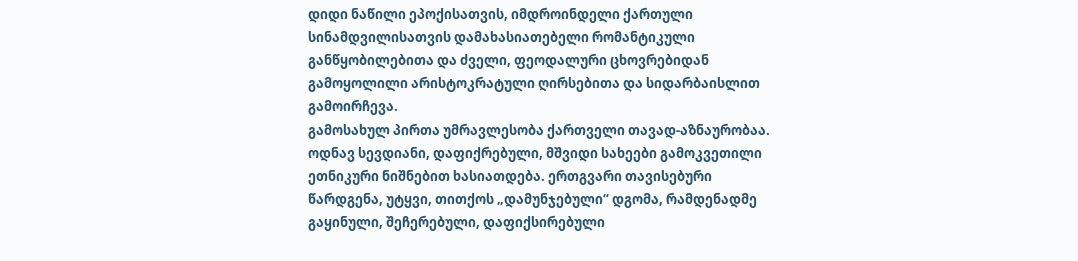დიდი ნაწილი ეპოქისათვის, იმდროინდელი ქართული სინამდვილისათვის დამახასიათებელი რომანტიკული განწყობილებითა და ძველი, ფეოდალური ცხოვრებიდან გამოყოლილი არისტოკრატული ღირსებითა და სიდარბაისლით გამოირჩევა.
გამოსახულ პირთა უმრავლესობა ქართველი თავად-აზნაურობაა. ოდნავ სევდიანი, დაფიქრებული, მშვიდი სახეები გამოკვეთილი ეთნიკური ნიშნებით ხასიათდება. ერთგვარი თავისებური წარდგენა, უტყვი, თითქოს „დამუნჯებული“ დგომა, რამდენადმე გაყინული, შეჩერებული, დაფიქსირებული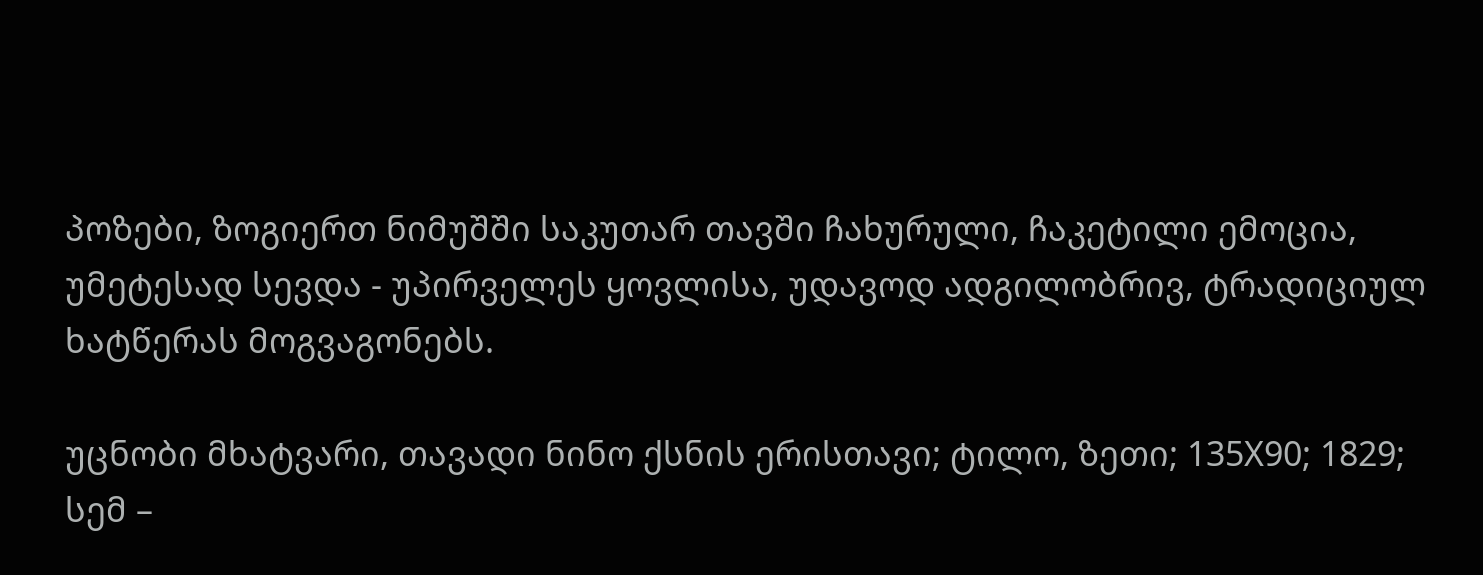პოზები, ზოგიერთ ნიმუშში საკუთარ თავში ჩახურული, ჩაკეტილი ემოცია, უმეტესად სევდა - უპირველეს ყოვლისა, უდავოდ ადგილობრივ, ტრადიციულ ხატწერას მოგვაგონებს.

უცნობი მხატვარი, თავადი ნინო ქსნის ერისთავი; ტილო, ზეთი; 135X90; 1829; სემ –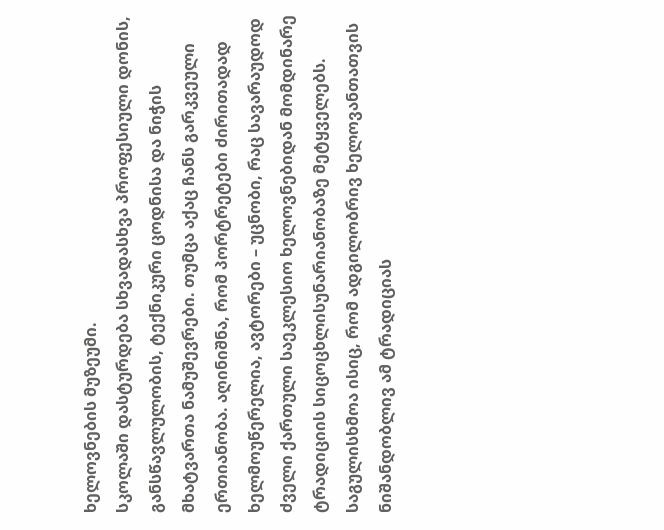ხელოვნების მუზეუმი.
სკოლაში დასტურდება სხვადასხვა პროფესიული დონის, განსწავლულობის, ტექნიკური ცოდნისა და ნიჭის მხატვართა ნამუშევრები. თუმცა აქაც ჩანს გარკვეული ერთიანობა. აღინიშნა, რომ პორტრეტები ძირითადად ხელმოუწერელია, ავტორები – უცნობი, რაც სავარაუდოდ ძველი ქართული საეკლესიო ხელოვნებიდან მომდინარე ტრადიციის სიცოცხლისუნარიანობაზე მეტყველებს. საგულისხმოა ისიც, რომ ადგილობრივ ხელოვანთათვის ნიშანდობლივ ამ ტრადიციას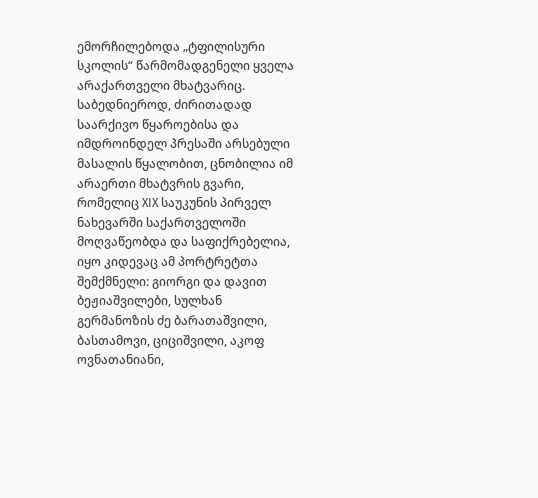ემორჩილებოდა „ტფილისური სკოლის“ წარმომადგენელი ყველა არაქართველი მხატვარიც. საბედნიეროდ, ძირითადად საარქივო წყაროებისა და იმდროინდელ პრესაში არსებული მასალის წყალობით, ცნობილია იმ არაერთი მხატვრის გვარი, რომელიც XIX საუკუნის პირველ ნახევარში საქართველოში მოღვაწეობდა და საფიქრებელია, იყო კიდევაც ამ პორტრეტთა შემქმნელი: გიორგი და დავით ბეჟიაშვილები, სულხან გერმანოზის ძე ბარათაშვილი, ბასთამოვი, ციციშვილი, აკოფ ოვნათანიანი,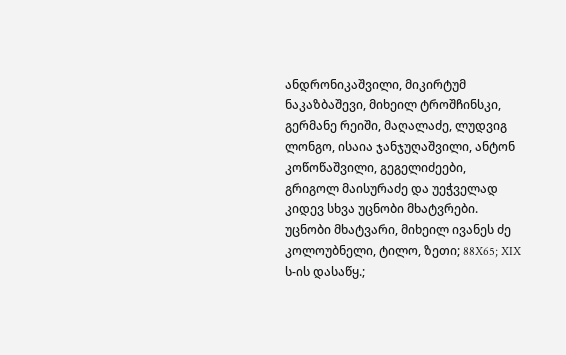ანდრონიკაშვილი, მიკირტუმ ნაკაზბაშევი, მიხეილ ტროშჩინსკი, გერმანე რეიში, მაღალაძე, ლუდვიგ ლონგო, ისაია ჯანჯუღაშვილი, ანტონ კოწოწაშვილი, გეგელიძეები, გრიგოლ მაისურაძე და უეჭველად კიდევ სხვა უცნობი მხატვრები.
უცნობი მხატვარი, მიხეილ ივანეს ძე კოლოუბნელი, ტილო, ზეთი; 88X65; XIX ს-ის დასაწყ.;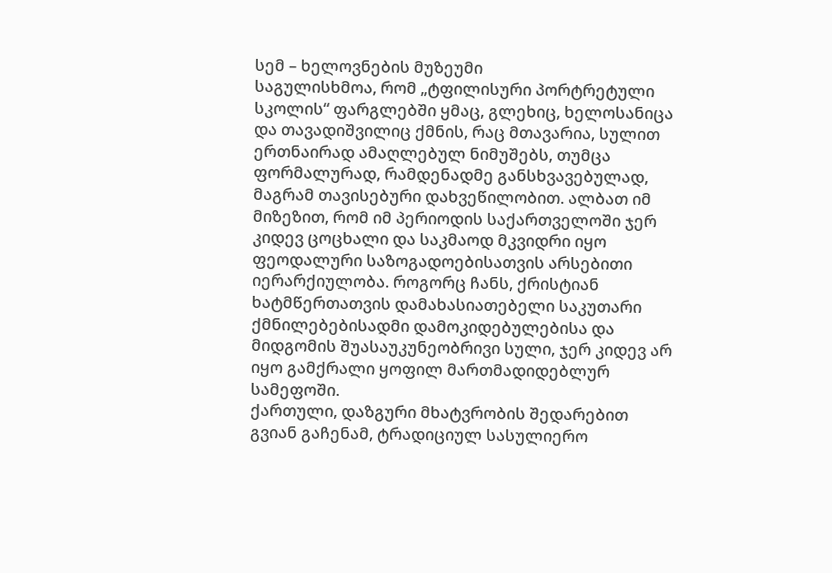სემ – ხელოვნების მუზეუმი
საგულისხმოა, რომ „ტფილისური პორტრეტული სკოლის“ ფარგლებში ყმაც, გლეხიც, ხელოსანიცა და თავადიშვილიც ქმნის, რაც მთავარია, სულით ერთნაირად ამაღლებულ ნიმუშებს, თუმცა ფორმალურად, რამდენადმე განსხვავებულად, მაგრამ თავისებური დახვეწილობით. ალბათ იმ მიზეზით, რომ იმ პერიოდის საქართველოში ჯერ კიდევ ცოცხალი და საკმაოდ მკვიდრი იყო ფეოდალური საზოგადოებისათვის არსებითი იერარქიულობა. როგორც ჩანს, ქრისტიან ხატმწერთათვის დამახასიათებელი საკუთარი ქმნილებებისადმი დამოკიდებულებისა და მიდგომის შუასაუკუნეობრივი სული, ჯერ კიდევ არ იყო გამქრალი ყოფილ მართმადიდებლურ სამეფოში.
ქართული, დაზგური მხატვრობის შედარებით გვიან გაჩენამ, ტრადიციულ სასულიერო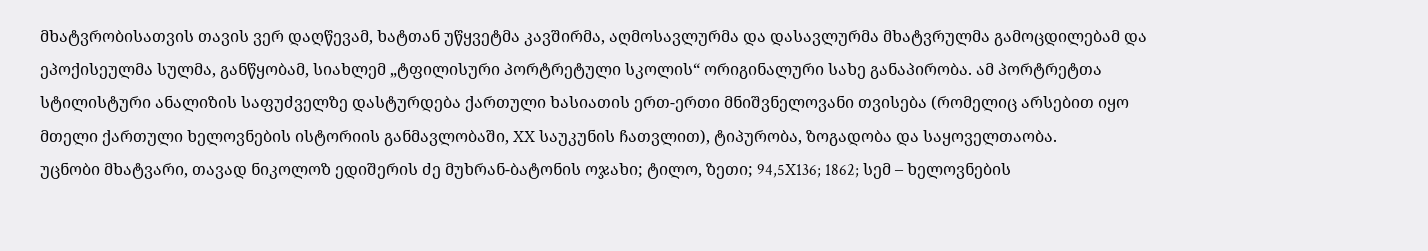მხატვრობისათვის თავის ვერ დაღწევამ, ხატთან უწყვეტმა კავშირმა, აღმოსავლურმა და დასავლურმა მხატვრულმა გამოცდილებამ და ეპოქისეულმა სულმა, განწყობამ, სიახლემ „ტფილისური პორტრეტული სკოლის“ ორიგინალური სახე განაპირობა. ამ პორტრეტთა სტილისტური ანალიზის საფუძველზე დასტურდება ქართული ხასიათის ერთ-ერთი მნიშვნელოვანი თვისება (რომელიც არსებით იყო მთელი ქართული ხელოვნების ისტორიის განმავლობაში, XX საუკუნის ჩათვლით), ტიპურობა, ზოგადობა და საყოველთაობა.
უცნობი მხატვარი, თავად ნიკოლოზ ედიშერის ძე მუხრან-ბატონის ოჯახი; ტილო, ზეთი; 94,5X136; 1862; სემ – ხელოვნების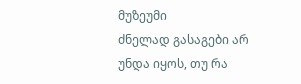მუზეუმი
ძნელად გასაგები არ უნდა იყოს, თუ რა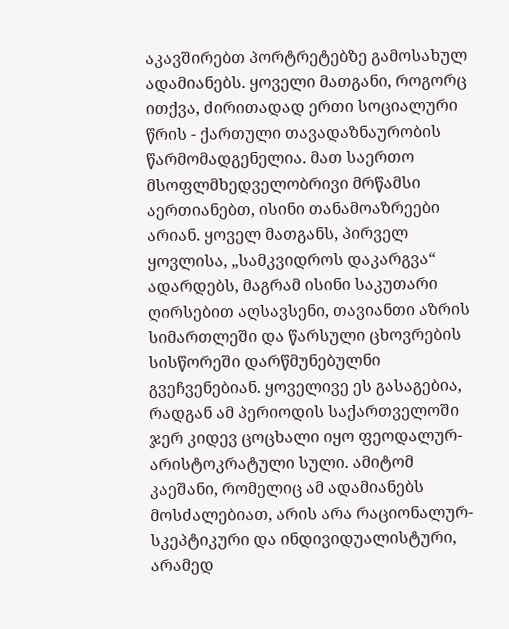აკავშირებთ პორტრეტებზე გამოსახულ ადამიანებს. ყოველი მათგანი, როგორც ითქვა, ძირითადად ერთი სოციალური წრის - ქართული თავადაზნაურობის წარმომადგენელია. მათ საერთო მსოფლმხედველობრივი მრწამსი აერთიანებთ, ისინი თანამოაზრეები არიან. ყოველ მათგანს, პირველ ყოვლისა, „სამკვიდროს დაკარგვა“ ადარდებს, მაგრამ ისინი საკუთარი ღირსებით აღსავსენი, თავიანთი აზრის სიმართლეში და წარსული ცხოვრების სისწორეში დარწმუნებულნი გვეჩვენებიან. ყოველივე ეს გასაგებია, რადგან ამ პერიოდის საქართველოში ჯერ კიდევ ცოცხალი იყო ფეოდალურ-არისტოკრატული სული. ამიტომ კაეშანი, რომელიც ამ ადამიანებს მოსძალებიათ, არის არა რაციონალურ-სკეპტიკური და ინდივიდუალისტური, არამედ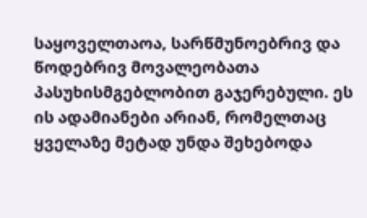საყოველთაოა, სარწმუნოებრივ და წოდებრივ მოვალეობათა პასუხისმგებლობით გაჯერებული. ეს ის ადამიანები არიან, რომელთაც ყველაზე მეტად უნდა შეხებოდა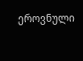ეროვნული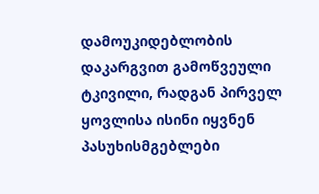დამოუკიდებლობის დაკარგვით გამოწვეული ტკივილი, რადგან პირველ ყოვლისა ისინი იყვნენ პასუხისმგებლები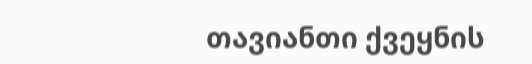თავიანთი ქვეყნის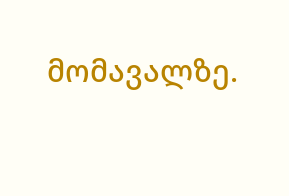მომავალზე.